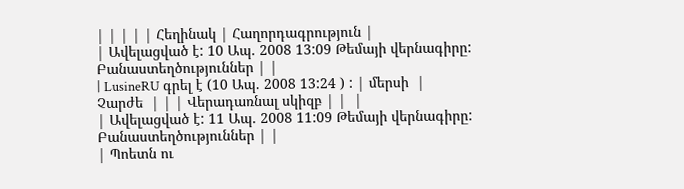| | | | | Հեղինակ | Հաղորդագրություն |
| Ավելացված է: 10 Ապ. 2008 13:09 Թեմայի վերնագիրը: Բանաստեղծություններ | |
| LusineRU գրել է (10 Ապ. 2008 13:24 ) : | մերսի  |
Չարժե  | | | Վերադառնալ սկիզբ | |  |
| Ավելացված է: 11 Ապ. 2008 11:09 Թեմայի վերնագիրը: Բանաստեղծություններ | |
| Պոետն ու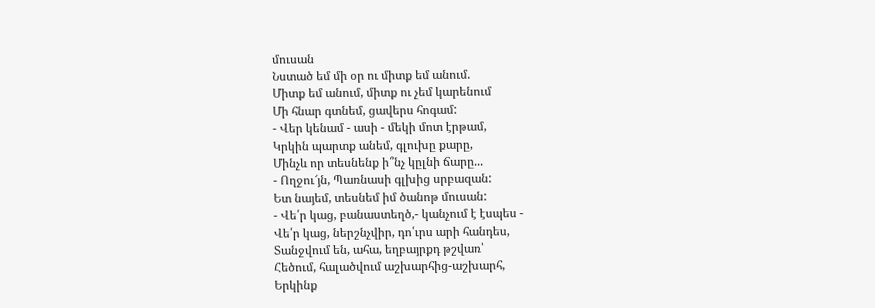մուսան
Նստած եմ մի օր ու միտք եմ անում.
Միտք եմ անում, միտք ու չեմ կարենում
Մի հնար գտնեմ, ցավերս հոգամ:
- Վեր կենամ - ասի - մեկի մոտ էրթամ,
Կրկին պարտք անեմ, գլուխը քարը,
Մինչև որ տեսնենք ի՞նչ կըլնի ճարը...
- Ողջու՜յն, Պառնասի գլխից սրբազան:
Ետ նայեմ, տեսնեմ իմ ծանոթ մուսան:
- Վե՛ր կաց, բանաստեղծ,- կանչում է էսպես -
Վե՛ր կաց, ներշնչվիր, դո՛ւրս արի հանդես,
Տանջվում են, ահա, եղբայրքդ թշվառ՝
Հեծում, հալածվում աշխարհից-աշխարհ,
Երկինք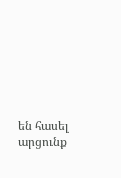են հասել արցունք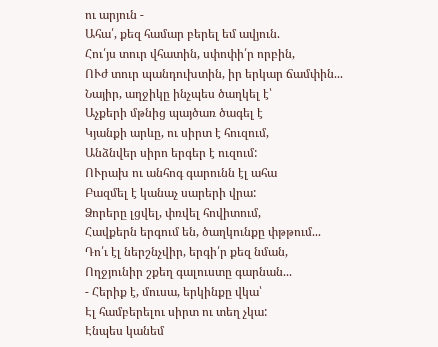ու արյուն -
Ահա՛, քեզ համար բերել եմ ավյուն.
Հու՛յս տուր վհատին, սփոփի՛ր որբին,
ՈՒժ տուր պանդուխտին, իր երկար ճամփին...
Նայիր, աղջիկը ինչպես ծաղկել է՝
Աչքերի մթնից պայծառ ծագել է
Կյանքի արևը, ու սիրտ է հուզում,
Անձնվեր սիրո երգեր է ուզում:
ՈՒրախ ու անհոգ գարունն էլ ահա
Բազմել է կանաչ սարերի վրա:
Ձորերը լցվել, փռվել հովիտում,
Հավքերն երգում են, ծաղկունքը փթթում...
Դո՛ւ էլ ներշնչվիր, երգի՛ր քեզ նման,
Ողջյունիր շքեղ գալուստը գարնան...
- Հերիք է, մուսա, երկինքը վկա՝
Էլ համբերելու սիրտ ու տեղ չկա:
Էնպես կանեմ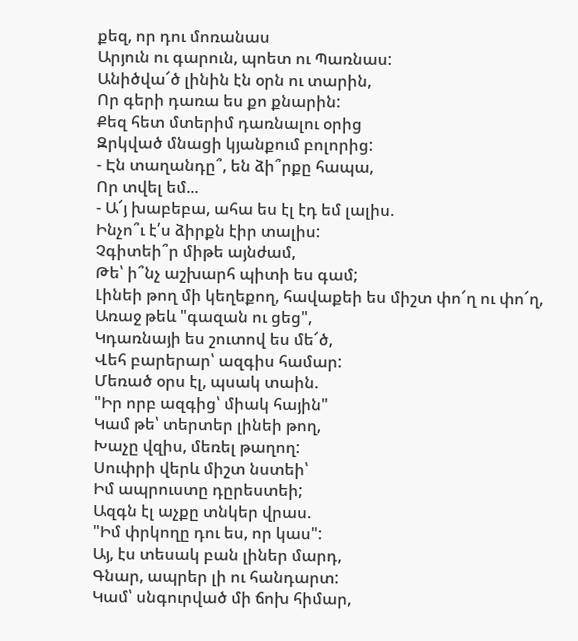քեզ, որ դու մոռանաս
Արյուն ու գարուն, պոետ ու Պառնաս:
Անիծվա՜ծ լինին էն օրն ու տարին,
Որ գերի դառա ես քո քնարին:
Քեզ հետ մտերիմ դառնալու օրից
Զրկված մնացի կյանքում բոլորից:
- Էն տաղանդը՞, են ձի՞րքը հապա,
Որ տվել եմ...
- Ա՜յ խաբեբա, ահա ես էլ էդ եմ լալիս.
Ինչո՞ւ է՛ս ձիրքն էիր տալիս:
Չգիտեի՞ր միթե այնժամ,
Թե՝ ի՞նչ աշխարհ պիտի ես գամ;
Լինեի թող մի կեղեքող, հավաքեի ես միշտ փո՜ղ ու փո՜ղ,
Առաջ թեև "գազան ու ցեց",
Կդառնայի ես շուտով ես մե՜ծ,
Վեհ բարերար՝ ազգիս համար:
Մեռած օրս էլ, պսակ տաին.
"Իր որբ ազգից՝ միակ հային"
Կամ թե՝ տերտեր լինեի թող,
Խաչը վզիս, մեռել թաղող:
Սուփրի վերև միշտ նստեի՝
Իմ ապրուստը դըրեստեի;
Ազգն էլ աչքը տնկեր վրաս.
"Իմ փրկողը դու ես, որ կաս":
Այ, էս տեսակ բան լիներ մարդ,
Գնար, ապրեր լի ու հանդարտ:
Կամ՝ սնգուրված մի ճոխ հիմար,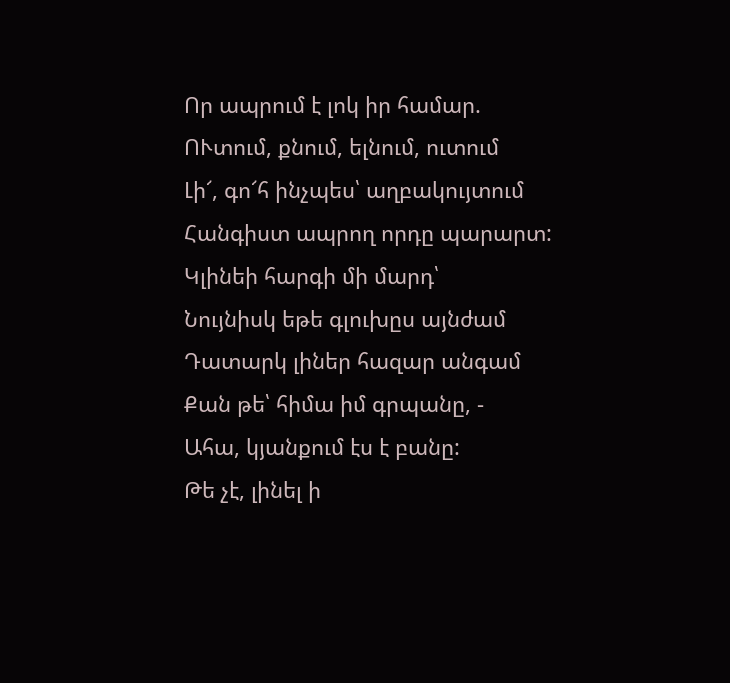Որ ապրում է լոկ իր համար.
ՈՒտում, քնում, ելնում, ուտում
Լի՜, գո՜հ ինչպես՝ աղբակույտում
Հանգիստ ապրող որդը պարարտ:
Կլինեի հարգի մի մարդ՝
Նույնիսկ եթե գլուխըս այնժամ
Դատարկ լիներ հազար անգամ
Քան թե՝ հիմա իմ գրպանը, -
Ահա, կյանքում էս է բանը:
Թե չէ, լինել ի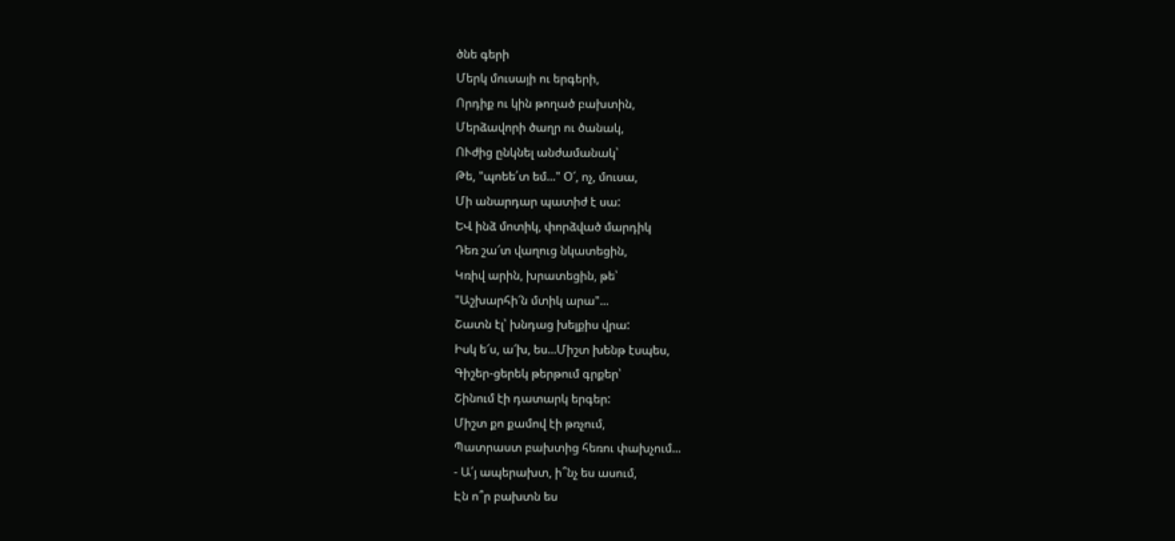ծնե գերի
Մերկ մուսայի ու երգերի,
Որդիք ու կին թողած բախտին,
Մերձավորի ծաղր ու ծանակ,
ՈՒժից ընկնել անժամանակ՝
Թե, "պոեե՛տ եմ..." Օ՜, ոչ, մուսա,
Մի անարդար պատիժ է սա:
ԵՎ ինձ մոտիկ, փորձված մարդիկ
Դեռ շա՜տ վաղուց նկատեցին,
Կռիվ արին, խրատեցին, թե՝
"Աշխարհի՜ն մտիկ արա"...
Շատն էլ՝ խնդաց խելքիս վրա:
Իսկ ե՜ս, ա՜խ, ես...Միշտ խենթ էսպես,
Գիշեր-ցերեկ թերթում գրքեր՝
Շինում էի դատարկ երգեր:
Միշտ քո քամով էի թռչում,
Պատրաստ բախտից հեռու փախչում...
- Ա՛յ ապերախտ, ի՞նչ ես ասում,
Էն ո՞ր բախտն ես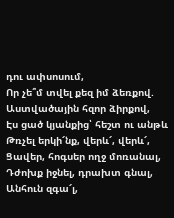դու ափսոսում,
Որ չե՞մ տվել քեզ իմ ձեռքով.
Աստվածային հզոր ձիրքով,
Էս ցած կյանքից՝ հեշտ ու անթև
Թռչել երկի՜նք, վերև՜, վերև՜,
Ցավեր, հոգսեր ողջ մոռանալ,
Դժոխք իջնել, դրախտ գնալ,
Անհուն զգա՜լ,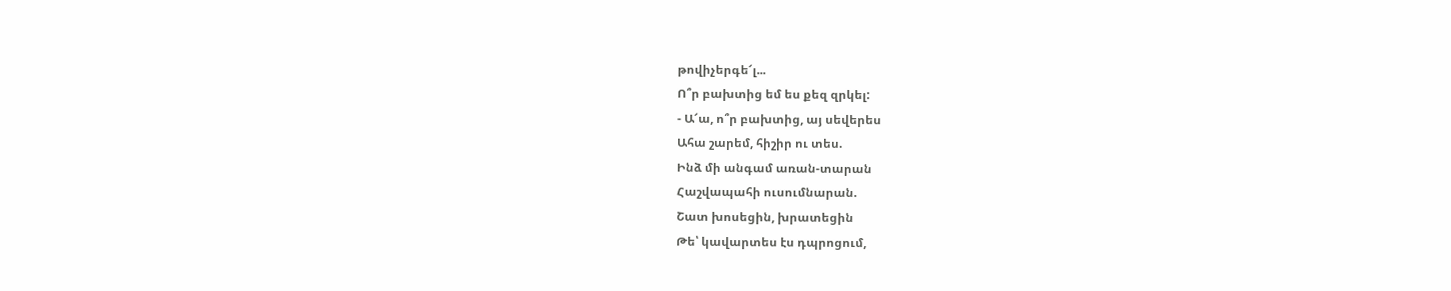թովիչերգե՜լ...
Ո՞ր բախտից եմ ես քեզ զրկել:
- Ա՜ա, ո՞ր բախտից, այ սեվերես
Ահա շարեմ, հիշիր ու տես.
Ինձ մի անգամ առան-տարան
Հաշվապահի ուսումնարան.
Շատ խոսեցին, խրատեցին
Թե՝ կավարտես էս դպրոցում,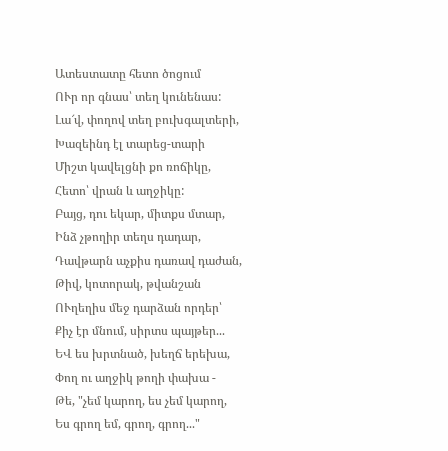Ատեստատը հետո ծոցում
ՈՒր որ գնաս՝ տեղ կունենաս:
Լա՜վ, փողով տեղ բուխգալտերի,
Խազեինդ էլ տարեց-տարի
Միշտ կավելցնի քո ռոճիկը,
Հետո՝ վրան և աղջիկը:
Բայց, դու եկար, միտքս մտար,
Ինձ չթողիր տեղս դադար,
Դավթարն աչքիս դառավ դաժան,
Թիվ, կոտորակ, թվանշան
ՈՒղեղիս մեջ դարձան որդեր՝
Քիչ էր մնում, սիրտս պայթեր...
ԵՎ ես խրտնած, խեղճ երեխա,
Փող ու աղջիկ թողի փախա -
Թե, "չեմ կարող, ես չեմ կարող,
Ես գրող եմ, գրող, գրող..."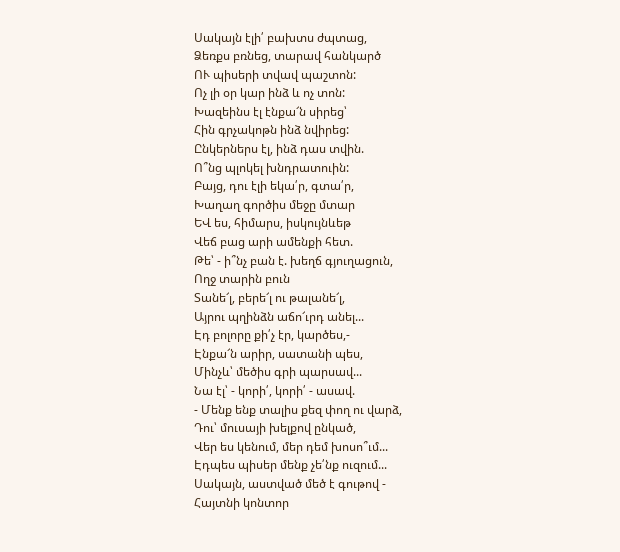Սակայն էլի՛ բախտս ժպտաց,
Ձեռքս բռնեց, տարավ հանկարծ
ՈՒ պիսերի տվավ պաշտոն:
Ոչ լի օր կար ինձ և ոչ տոն:
Խազեինս էլ էնքա՜ն սիրեց՝
Հին գրչակոթն ինձ նվիրեց:
Ընկերներս էլ, ինձ դաս տվին.
Ո՞նց պլոկել խնդրատուին:
Բայց, դու էլի եկա՛ր, գտա՛ր,
Խաղաղ գործիս մեջը մտար
ԵՎ ես, հիմարս, իսկույնևեթ
Վեճ բաց արի ամենքի հետ.
Թե՝ - ի՞նչ բան է. խեղճ գյուղացուն,
Ողջ տարին բուն
Տանե՜լ, բերե՜լ ու թալանե՜լ,
Այրու պղինձն աճո՜ւրդ անել...
Էդ բոլորը քի՛չ էր, կարծես,-
Էնքա՜ն արիր, սատանի պես,
Մինչև՝ մեծիս գրի պարսավ...
Նա էլ՝ - կորի՛, կորի՛ - ասավ.
- Մենք ենք տալիս քեզ փող ու վարձ,
Դու՝ մուսայի խելքով ընկած,
Վեր ես կենում, մեր դեմ խոսո՞ւմ...
Էդպես պիսեր մենք չե՛նք ուզում...
Սակայն, աստված մեծ է գութով -
Հայտնի կոնտոր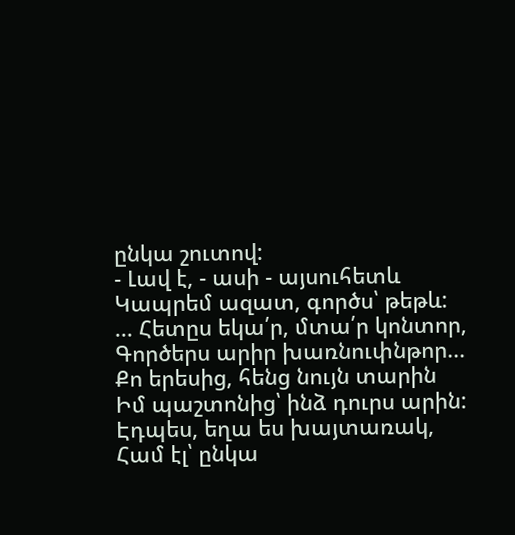ընկա շուտով:
- Լավ է, - ասի - այսուհետև
Կապրեմ ազատ, գործս՝ թեթև:
... Հետըս եկա՛ր, մտա՛ր կոնտոր,
Գործերս արիր խառնուփնթոր...
Քո երեսից, հենց նույն տարին
Իմ պաշտոնից՝ ինձ դուրս արին:
Էդպես, եղա ես խայտառակ,
Համ էլ՝ ընկա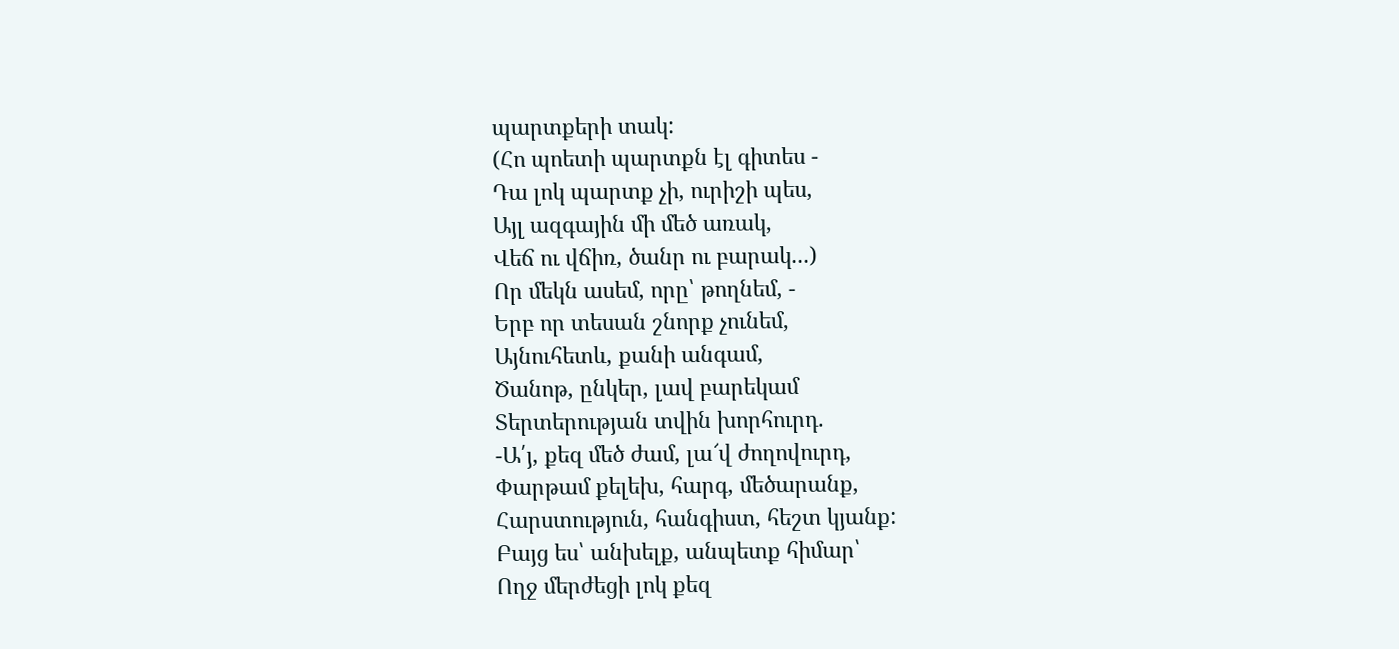պարտքերի տակ:
(Հո պոետի պարտքն էլ գիտես -
Դա լոկ պարտք չի, ուրիշի պես,
Այլ ազգային մի մեծ առակ,
Վեճ ու վճիռ, ծանր ու բարակ...)
Որ մեկն ասեմ, որը՝ թողնեմ, -
Երբ որ տեսան շնորք չունեմ,
Այնուհետև, քանի անգամ,
Ծանոթ, ընկեր, լավ բարեկամ
Տերտերության տվին խորհուրդ.
-Ա՛յ, քեզ մեծ ժամ, լա՜վ ժողովուրդ,
Փարթամ քելեխ, հարգ, մեծարանք,
Հարստություն, հանգիստ, հեշտ կյանք:
Բայց ես՝ անխելք, անպետք հիմար՝
Ողջ մերժեցի լոկ քեզ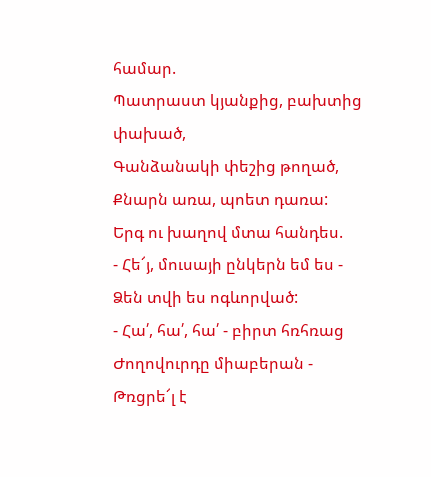համար.
Պատրաստ կյանքից, բախտից փախած,
Գանձանակի փեշից թողած,
Քնարն առա, պոետ դառա:
Երգ ու խաղով մտա հանդես.
- Հե՜յ, մուսայի ընկերն եմ ես -
Ձեն տվի ես ոգևորված:
- Հա՛, հա՛, հա՛ - բիրտ հռհռաց
Ժողովուրդը միաբերան -
Թռցրե՜լ է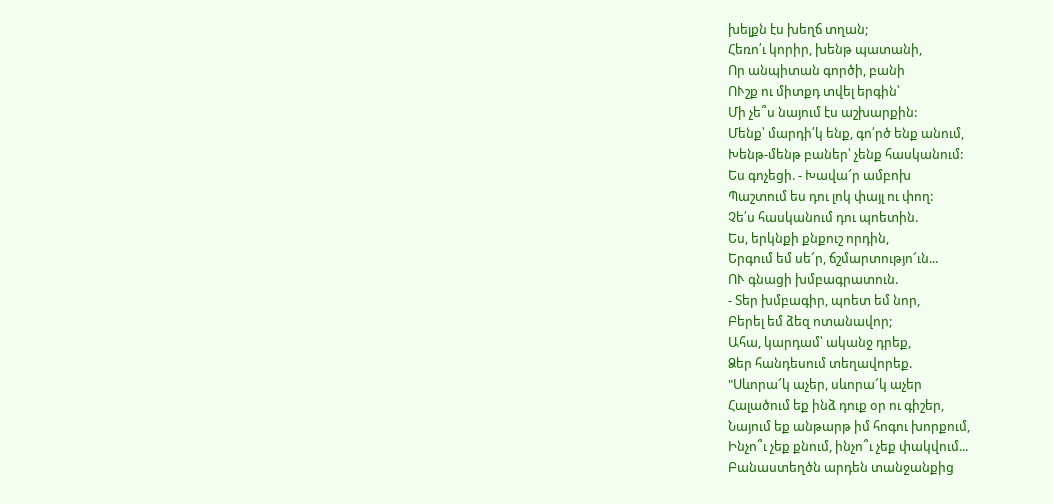խելքն էս խեղճ տղան;
Հեռո՛ւ կորիր, խենթ պատանի,
Որ անպիտան գործի, բանի
ՈՒշք ու միտքդ տվել երգին՝
Մի չե՞ս նայում էս աշխարքին:
Մենք՝ մարդի՛կ ենք, գո՛րծ ենք անում,
Խենթ-մենթ բաներ՝ չենք հասկանում:
Ես գոչեցի. - Խավա՜ր ամբոխ
Պաշտում ես դու լոկ փայլ ու փող:
Չե՛ս հասկանում դու պոետին.
Ես, երկնքի քնքուշ որդին,
Երգում եմ սե՜ր, ճշմարտությո՜ւն...
ՈՒ գնացի խմբագրատուն.
- Տեր խմբագիր, պոետ եմ նոր,
Բերել եմ ձեզ ոտանավոր;
Ահա, կարդամ՝ ականջ դրեք,
Ձեր հանդեսում տեղավորեք.
"Սևորա՜կ աչեր, սևորա՜կ աչեր
Հալածում եք ինձ դուք օր ու գիշեր,
Նայում եք անթարթ իմ հոգու խորքում,
Ինչո՞ւ չեք քնում, ինչո՞ւ չեք փակվում...
Բանաստեղծն արդեն տանջանքից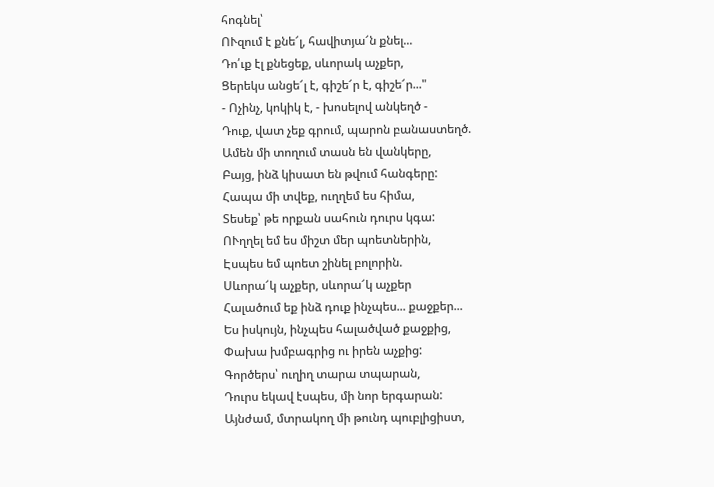հոգնել՝
ՈՒզում է քնե՜լ, հավիտյա՜ն քնել...
Դո՛ւք էլ քնեցեք, սևորակ աչքեր,
Ցերեկս անցե՜լ է, գիշե՜ր է, գիշե՜ր..."
- Ոչինչ, կոկիկ է, - խոսելով անկեղծ -
Դուք, վատ չեք գրում, պարոն բանաստեղծ.
Ամեն մի տողում տասն են վանկերը,
Բայց, ինձ կիսատ են թվում հանգերը:
Հապա մի տվեք, ուղղեմ ես հիմա,
Տեսեք՝ թե որքան սահուն դուրս կգա:
ՈՒղղել եմ ես միշտ մեր պոետներին,
Էսպես եմ պոետ շինել բոլորին.
Սևորա՜կ աչքեր, սևորա՜կ աչքեր
Հալածում եք ինձ դուք ինչպես... քաջքեր...
Ես իսկույն, ինչպես հալածված քաջքից,
Փախա խմբագրից ու իրեն աչքից:
Գործերս՝ ուղիղ տարա տպարան,
Դուրս եկավ էսպես, մի նոր երգարան:
Այնժամ, մտրակող մի թունդ պուբլիցիստ,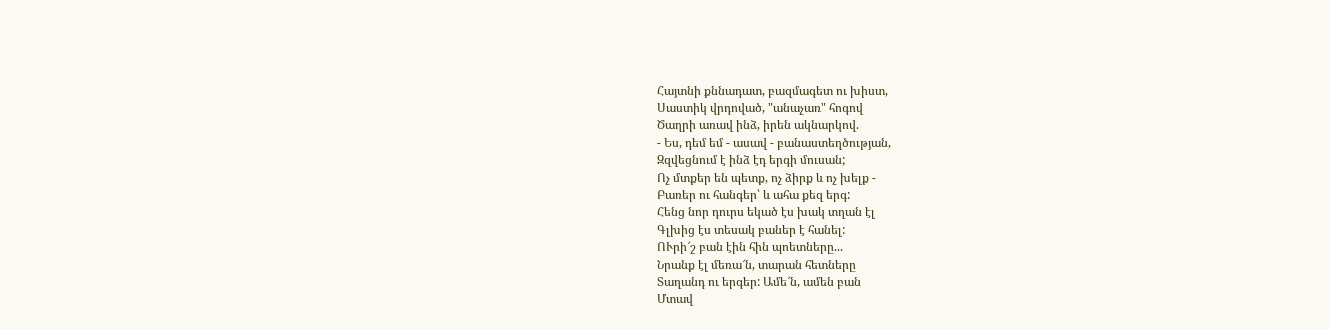Հայտնի քննադատ, բազմագետ ու խիստ,
Սաստիկ վրդոված, "անաչառ" հոգով
Ծաղրի առավ ինձ, իրեն ակնարկով.
- Ես, դեմ եմ - ասավ - բանաստեղծության,
Զզվեցնում է ինձ էդ երգի մուսան;
Ոչ մտքեր են պետք, ոչ ձիրք և ոչ խելք -
Բառեր ու հանգեր՝ և ահա քեզ երգ:
Հենց նոր դուրս եկած էս խակ տղան էլ
Գլխից էս տեսակ բաներ է հանել:
ՈՒրի՜շ բան էին հին պոետները...
Նրանք էլ մեռա՜ն, տարան հետները
Տաղանդ ու երգեր: Ամե՜ն, ամեն բան
Մտավ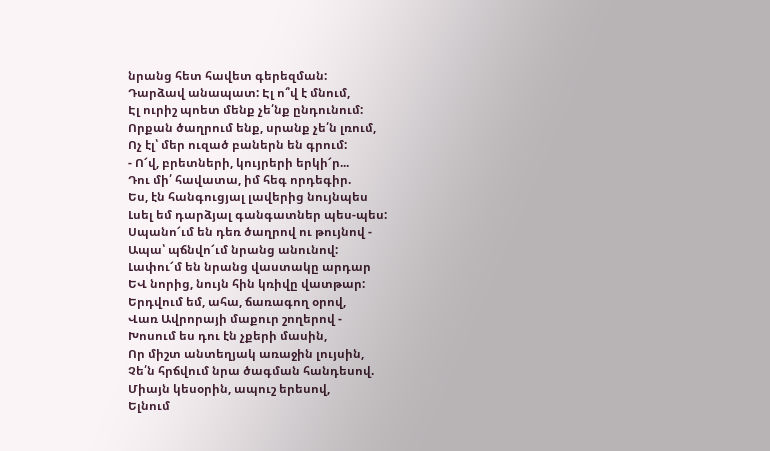նրանց հետ հավետ գերեզման:
Դարձավ անապատ: Էլ ո՞վ է մնում,
Էլ ուրիշ պոետ մենք չե՛նք ընդունում:
Որքան ծաղրում ենք, սրանք չե՛ն լռում,
Ոչ էլ՝ մեր ուզած բաներն են գրում:
- Ո՜վ, բրետների, կույրերի երկի՜ր...
Դու մի՛ հավատա, իմ հեգ որդեգիր.
Ես, էն հանգուցյալ լավերից նույնպես
Լսել եմ դարձյալ գանգատներ պես-պես:
Սպանո՜ւմ են դեռ ծաղրով ու թույնով -
Ապա՝ պճնվո՜ւմ նրանց անունով:
Լափու՜մ են նրանց վաստակը արդար
ԵՎ նորից, նույն հին կռիվը վատթար:
Երդվում եմ, ահա, ճառագող օրով,
Վառ Ավրորայի մաքուր շողերով -
Խոսում ես դու էն չքերի մասին,
Որ միշտ անտեղյակ առաջին լույսին,
Չե՛ն հրճվում նրա ծագման հանդեսով.
Միայն կեսօրին, ապուշ երեսով,
Ելնում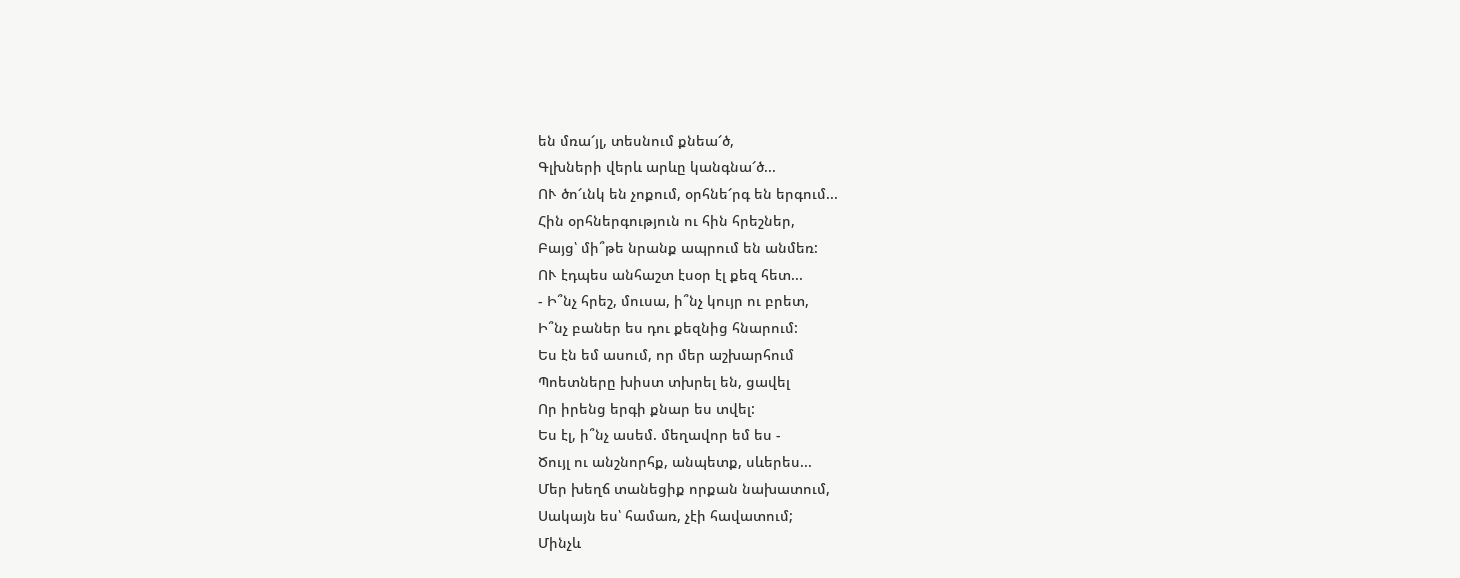են մռա՜յլ, տեսնում քնեա՜ծ,
Գլխների վերև արևը կանգնա՜ծ...
ՈՒ ծո՜ւնկ են չոքում, օրհնե՜րգ են երգում...
Հին օրհներգություն ու հին հրեշներ,
Բայց՝ մի՞թե նրանք ապրում են անմեռ:
ՈՒ էդպես անհաշտ էսօր էլ քեզ հետ...
- Ի՞նչ հրեշ, մուսա, ի՞նչ կույր ու բրետ,
Ի՞նչ բաներ ես դու քեզնից հնարում:
Ես էն եմ ասում, որ մեր աշխարհում
Պոետները խիստ տխրել են, ցավել
Որ իրենց երգի քնար ես տվել:
Ես էլ, ի՞նչ ասեմ. մեղավոր եմ ես -
Ծույլ ու անշնորհք, անպետք, սևերես...
Մեր խեղճ տանեցիք որքան նախատում,
Սակայն ես՝ համառ, չէի հավատում;
Մինչև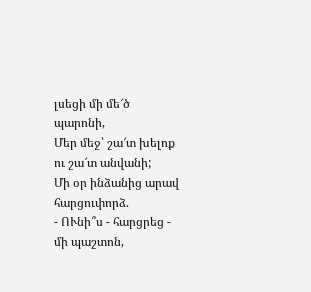լսեցի մի մե՜ծ պարոնի,
Մեր մեջ՝ շա՜տ խելոք ու շա՜տ անվանի;
Մի օր ինձանից արավ հարցուփորձ.
- ՈՒնի՞ս - հարցրեց - մի պաշտոն,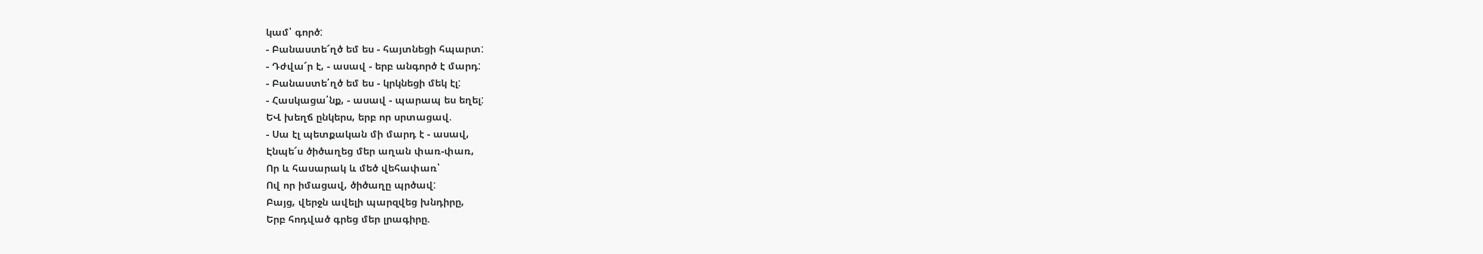կամ՝ գործ:
- Բանաստե՜ղծ եմ ես - հայտնեցի հպարտ:
- Դժվա՜ր է, - ասավ - երբ անգործ է մարդ:
- Բանաստե՛ղծ եմ ես - կրկնեցի մեկ էլ:
- Հասկացա՛նք, - ասավ - պարապ ես եղել:
ԵՎ խեղճ ընկերս, երբ որ սրտացավ.
- Սա էլ պետքական մի մարդ է - ասավ,
Էնպե՜ս ծիծաղեց մեր աղան փառ-փառ,
Որ և հասարակ և մեծ վեհափառ՝
Ով որ իմացավ, ծիծաղը պրծավ:
Բայց, վերջն ավելի պարզվեց խնդիրը,
Երբ հոդված գրեց մեր լրագիրը.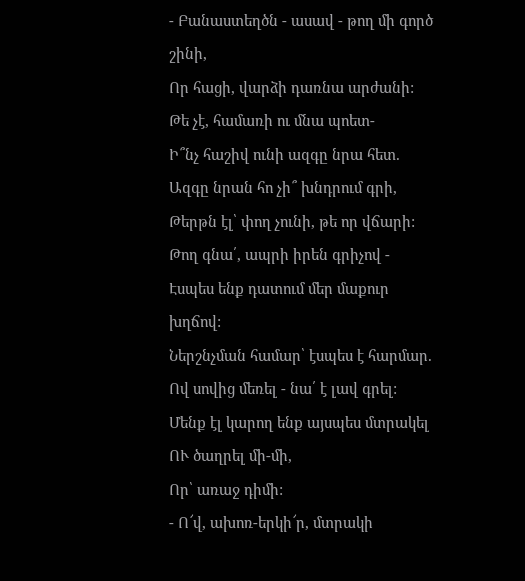- Բանաստեղծն - ասավ - թող մի գործ շինի,
Որ հացի, վարձի դառնա արժանի:
Թե չէ, համառի ու մնա պոետ-
Ի՞նչ հաշիվ ունի ազգը նրա հետ.
Ազգը նրան հո չի՞ խնդրում գրի,
Թերթն էլ՝ փող չունի, թե որ վճարի:
Թող գնա՛, ապրի իրեն գրիչով -
Էսպես ենք դատում մեր մաքուր խղճով:
Ներշնչման համար՝ էսպես է հարմար.
Ով սովից մեռել - նա՛ է լավ գրել:
Մենք էլ կարող ենք այսպես մտրակել
ՈՒ ծաղրել մի-մի,
Որ՝ առաջ դիմի:
- Ո՜վ, ախոռ-երկի՜ր, մտրակի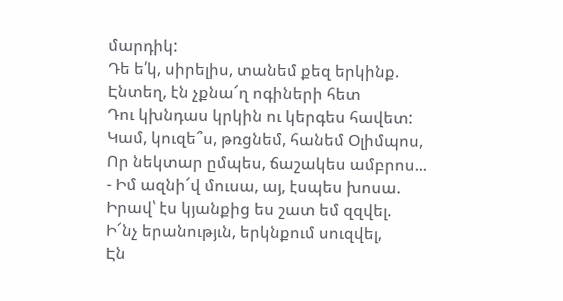մարդիկ:
Դե ե՛կ, սիրելիս, տանեմ քեզ երկինք.
Էնտեղ, էն չքնա՜ղ ոգիների հետ
Դու կխնդաս կրկին ու կերգես հավետ:
Կամ, կուզե՞ս, թռցնեմ, հանեմ Օլիմպոս,
Որ նեկտար ըմպես, ճաշակես ամբրոս...
- Իմ ազնի՜վ մուսա, այ, էսպես խոսա.
Իրավ՝ էս կյանքից ես շատ եմ զզվել.
Ի՜նչ երանությւն, երկնքում սուզվել,
Էն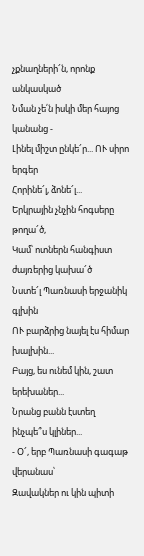չքնաղների՜ն, որոնք անկասկած
Նման չե՛ն իսկի մեր հայոց կանանց -
Լինել միշտ ընկե՜ր... ՈՒ սիրո երգեր
Հորինե՜լ, ձոնե՜լ...
Երկրային չնչին հոգսերը թողա՜ծ,
Կամ՝ ոտներն հանգիստ ժայռերից կախա՜ծ
Նստե՜լ Պառնասի երջանիկ գլխին
ՈՒ բարձրից նայել էս հիմար խալխին...
Բայց, ես ունեմ կին, շատ երեխաներ...
Նրանց բանն էստեղ ինչպե՞ս կլիներ...
- Օ՜, երբ Պառնասի գագաթ վերանաս՝
Զավակներ ու կին պիտի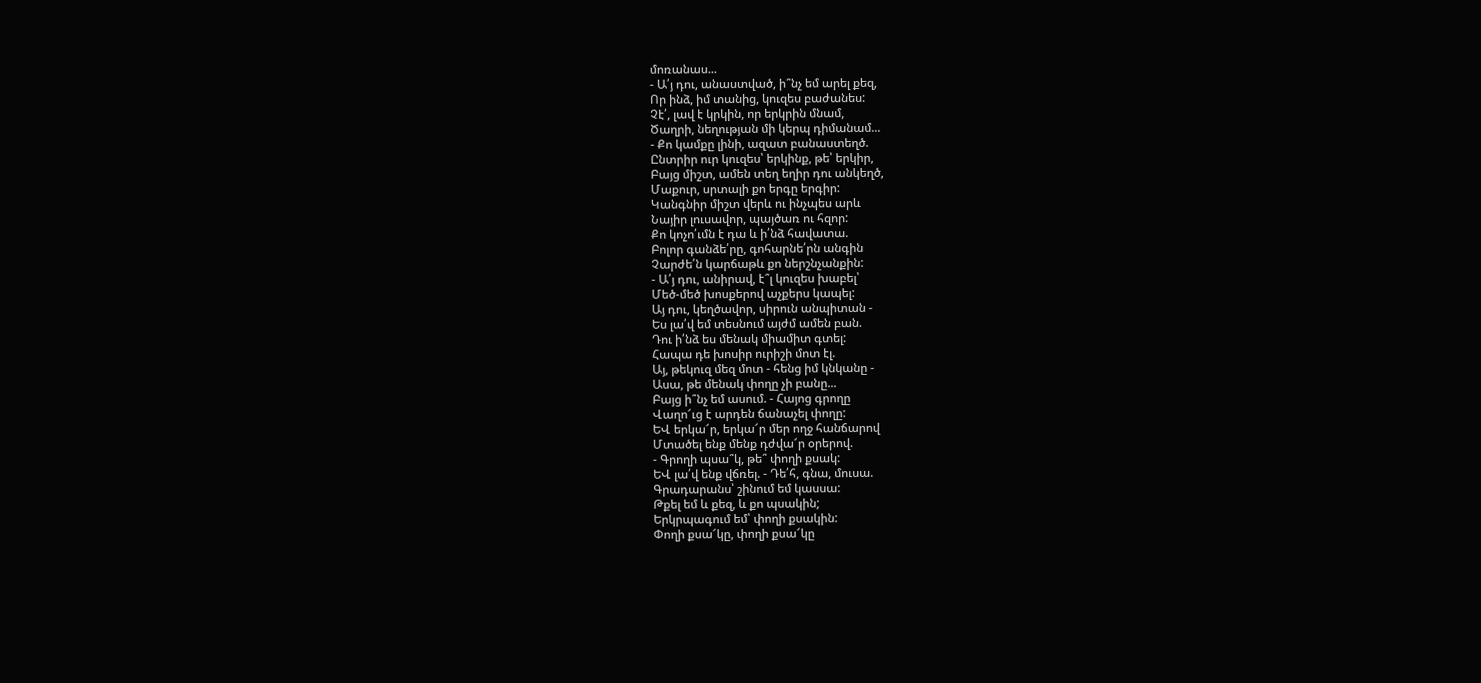մոռանաս...
- Ա՛յ դու, անաստված, ի՞նչ եմ արել քեզ,
Որ ինձ, իմ տանից, կուզես բաժանես:
Չէ՛, լավ է կրկին, որ երկրին մնամ,
Ծաղրի, նեղության մի կերպ դիմանամ...
- Քո կամքը լինի, ազատ բանաստեղծ.
Ընտրիր ուր կուզես՝ երկինք, թե՝ երկիր,
Բայց միշտ, ամեն տեղ եղիր դու անկեղծ,
Մաքուր, սրտալի քո երգը երգիր:
Կանգնիր միշտ վերև ու ինչպես արև
Նայիր լուսավոր, պայծառ ու հզոր:
Քո կոչո՛ւմն է դա և ի՛նձ հավատա.
Բոլոր գանձե՛րը, գոհարնե՛րն անգին
Չարժե՛ն կարճաթև քո ներշնչանքին:
- Ա՛յ դու, անիրավ, է՞լ կուզես խաբել՝
Մեծ-մեծ խոսքերով աչքերս կապել:
Այ դու, կեղծավոր, սիրուն անպիտան -
Ես լա՛վ եմ տեսնում այժմ ամեն բան.
Դու ի՛նձ ես մենակ միամիտ գտել:
Հապա դե խոսիր ուրիշի մոտ էլ.
Այ, թեկուզ մեզ մոտ - հենց իմ կնկանը -
Ասա, թե մենակ փողը չի բանը...
Բայց ի՞նչ եմ ասում. - Հայոց գրողը
Վաղո՜ւց է արդեն ճանաչել փողը:
ԵՎ երկա՜ր, երկա՜ր մեր ողջ հանճարով
Մտածել ենք մենք դժվա՜ր օրերով.
- Գրողի պսա՞կ, թե՞ փողի քսակ:
ԵՎ լա՛վ ենք վճռել. - Դե՛հ, գնա, մուսա.
Գրադարանս՝ շինում եմ կասսա:
Թքել եմ և քեզ, և քո պսակին;
Երկրպագում եմ՝ փողի քսակին:
Փողի քսա՜կը, փողի քսա՜կը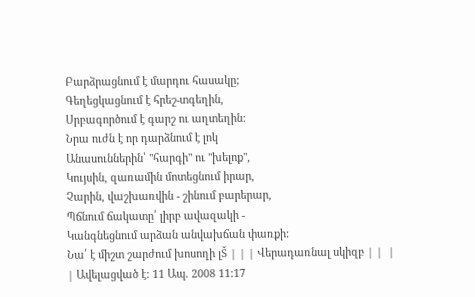Բարձրացնում է մարդու հասակը;
Գեղեցկացնում է հրեշ-տգեղին,
Սրբագործում է գարշ ու աղտեղին:
Նրա ուժն է որ դարձնում է լոկ
Անասուններին՝ "հարգի" ու "խելոք",
Կույսին, զառամին մոտեցնում իրար,
Չարին, վաշխառվին - շինում բարերար,
Պճնում ճակատը՛ լիրբ ավազակի -
Կանգնեցնում արձան անվախճան փառքի:
Նա՛ է միշտ շարժում խոսողի լŠ | | | Վերադառնալ սկիզբ | |  |
| Ավելացված է: 11 Ապ. 2008 11:17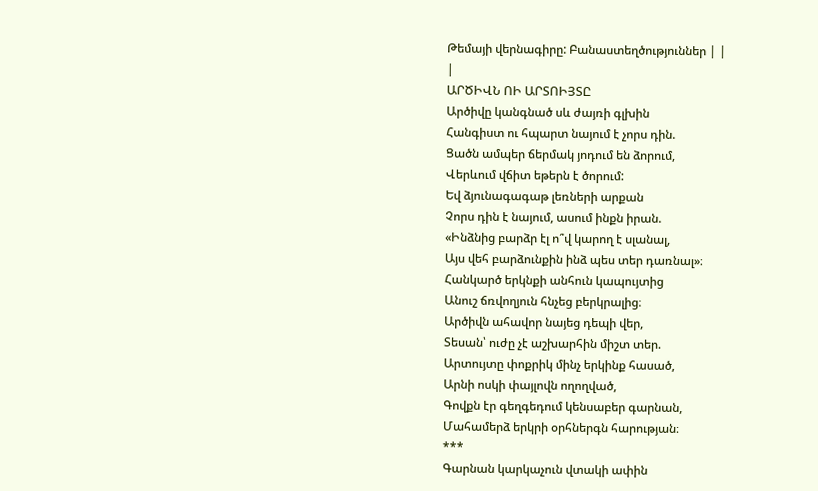Թեմայի վերնագիրը: Բանաստեղծություններ | |
|
ԱՐԾԻՎՆ ՈԻ ԱՐՏՈԻՅՏԸ
Արծիվը կանգնած սև ժայռի գլխին
Հանգիստ ու հպարտ նայում է չորս դին.
Ցածն ամպեր ճերմակ յոդում են ձորում,
Վերևում վճիտ եթերն է ծորում:
Եվ ձյունագագաթ լեռների արքան
Չորս դին է նայում, ասում ինքն իրան.
«Ինձնից բարձր էլ ո՞վ կարող է սլանալ,
Այս վեհ բարձունքին ինձ պես տեր դառնալ»։
Հանկարծ երկնքի անհուն կապույտից
Անուշ ճռվողյուն հնչեց բերկրալից։
Արծիվն ահավոր նայեց դեպի վեր,
Տեսան՝ ուժը չէ աշխարհին միշտ տեր.
Արտույտը փոքրիկ մինչ երկինք հասած,
Արնի ոսկի փայլովն ողողված,
Գովքն էր գեղգեդում կենսաբեր գարնան,
Մահամերձ երկրի օրհներգն հարության։
***
Գարնան կարկաչուն վտակի ափին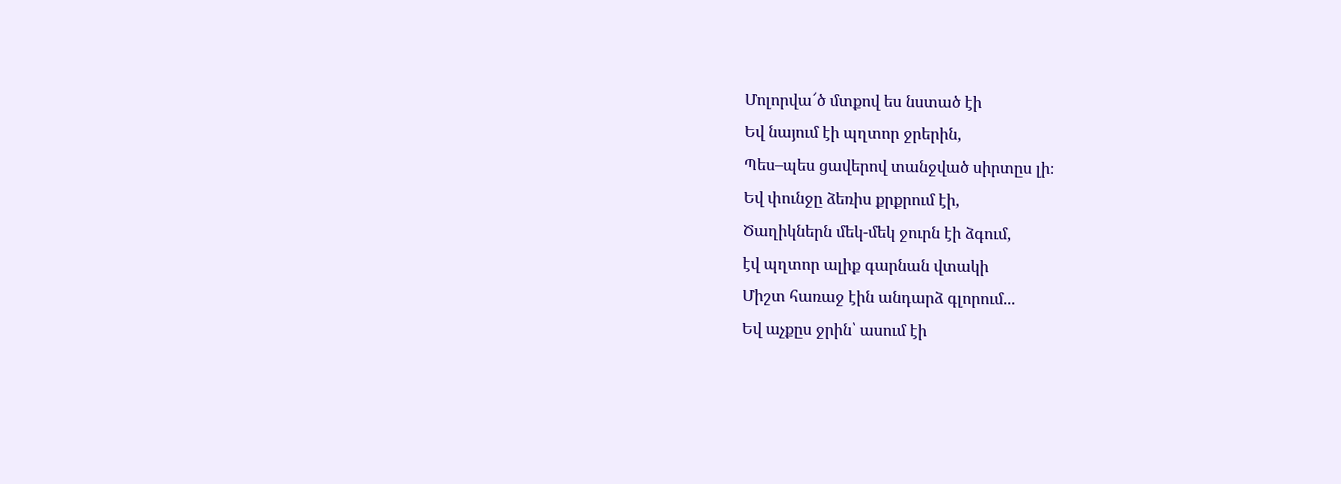Մոլորվա՜ծ մտքով ես նստած էի
Եվ նայում էի պղտոր ջրերին,
Պես–պես ցավերով տանջված սիրտըս լի։
Եվ փունջը ձեռիս քրքրում էի,
Ծաղիկներն մեկ-մեկ ջուրն էի ձգում,
էվ պղտոր ալիք գարնան վտակի
Միշտ հառաջ էին անդարձ գլորում...
Եվ աչքըս ջրին՝ ասում էի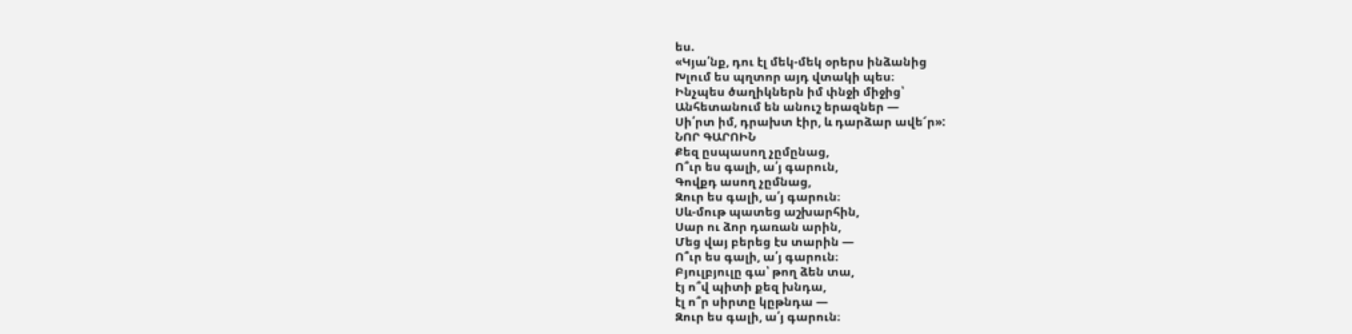ես.
«Կյա՛նք, դու էլ մեկ-մեկ օրերս ինձանից
Խլում ես պղտոր այդ վտակի պես։
Ինչպես ծաղիկներն իմ փնջի միջից՝
Անհետանում են անուշ երազներ —
Սի՛րտ իմ, դրախտ էիր, և դարձար ավե՜ր»:
ՆՈՐ ԳԱՐՈԻՆ
Քեզ ըսպասող չըմընաց,
Ո՞ւր ես գալի, ա՛յ գարուն,
Գովքդ ասող չըմնաց,
Զուր ես գալի, ա՛յ գարուն։
Սև-մութ պատեց աշխարհին,
Սար ու ձոր դառան արին,
Մեց վայ բերեց էս տարին —
Ո՞ւր ես գալի, ա՛յ գարուն։
Բյուլբյուլը գա՝ թող ձեն տա,
էյ ո՞վ պիտի քեզ խնդա,
էլ ո՞ր սիրտը կըթնդա —
Զուր ես գալի, ա՛յ գարուն։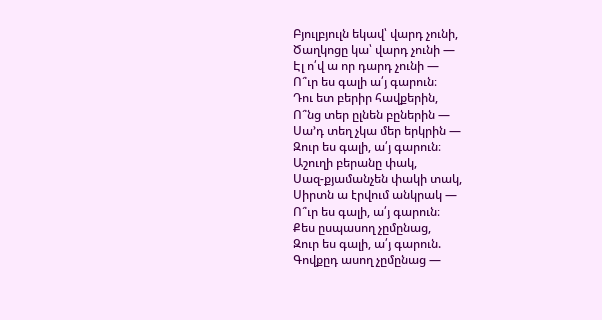Բյուլբյուլն եկավ՝ վարդ չունի,
Ծաղկոցը կա՝ վարդ չունի —
Էլ ո՛վ ա որ դարդ չունի —
Ո՞ւր ես գալի ա՛յ գարուն։
Դու ետ բերիր հավքերին,
Ո՞նց տեր ըլնեն բըներին —
Սա՚դ տեղ չկա մեր երկրին —
Զուր ես գալի, ա՛յ գարուն։
Աշուղի բերանը փակ,
Սազ-քյամանչեն փակի տակ,
Սիրտն ա էրվում անկրակ —
Ո՞ւր ես գալի, ա՛յ գարուն։
Քես ըսպասող չըմընաց,
Զուր ես գալի, ա՛յ գարուն.
Գովքըդ ասող չըմընաց —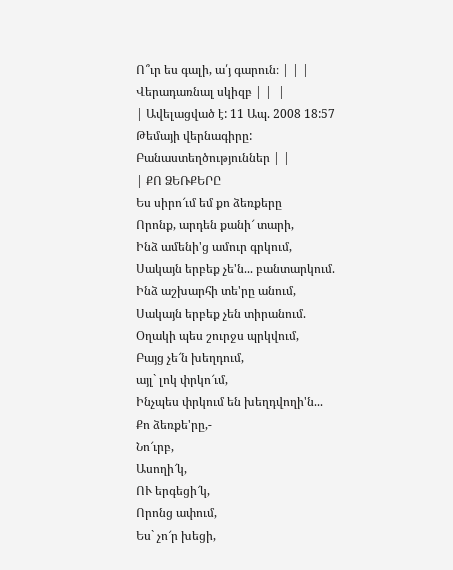Ո՞ւր ես գալի, ա՛յ գարուն։ | | | Վերադառնալ սկիզբ | |  |
| Ավելացված է: 11 Ապ. 2008 18:57 Թեմայի վերնագիրը: Բանաստեղծություններ | |
| ՔՈ ՁԵՌՔԵՐԸ
Ես սիրո՜ւմ եմ քո ձեռքերը
Որոնք, արդեն քանի՜ տարի,
Ինձ ամենի'ց ամուր գրկում,
Սակայն երբեք չե'ն... բանտարկում.
Ինձ աշխարհի տե'րը անում,
Սակայն երբեք չեն տիրանում.
Օղակի պես շուրջս պրկվում,
Բայց չե՜ն խեղդում,
այլ` լոկ փրկո՜ւմ,
Ինչպես փրկում են խեղդվողի'ն...
Քո ձեռքե'րը,-
Նո՜ւրբ,
Ասողի՜կ,
ՈՒ երգեցի՜կ,
Որոնց ափում,
Ես` չո՜ր խեցի,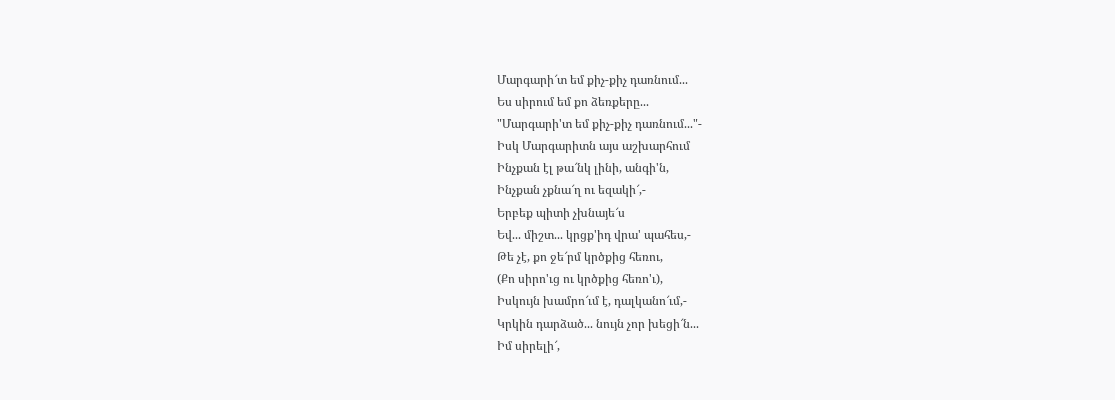Մարգարի՜տ եմ քիչ-քիչ դառնում...
Ես սիրում եմ քո ձեռքերը...
"Մարգարի'տ եմ քիչ-քիչ դառնում..."-
Իսկ Մարգարիտն այս աշխարհում
Ինչքան էլ թա՜նկ լինի, անգի'ն,
Ինչքան չքնա՜ղ ու եզակի՜,-
Երբեք պիտի չխնայե՜ս
Եվ... միշտ... կրցք'իդ վրա' պահես,-
Թե չէ, քո ջե՜րմ կրծքից հեռու,
(Քո սիրո'ւց ու կրծքից հեռո'ւ),
Իսկույն խամրո՜ւմ է, դալկանո՜ւմ,-
Կրկին դարձած... նույն չոր խեցի՜ն...
Իմ սիրելի՜,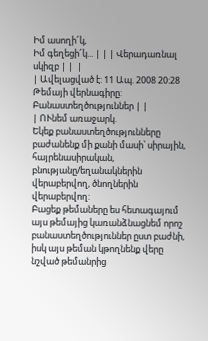Իմ ասողի՜կ,
Իմ գեղեցի՜կ... | | | Վերադառնալ սկիզբ | |  |
| Ավելացված է: 11 Ապ. 2008 20:28 Թեմայի վերնագիրը: Բանաստեղծություններ | |
| ՈՒնեմ առաջարկ.
Եկեք բանաստեղծությունները բաժանենք մի քանի մասի՝ սիրային, հայրենասիրական, բնությանը/եղանակներին վերաբերվող, ծնողներին վերաբերվող:
Բացեք թեմաները ես հետագայում այս թեմայից կառանձնացնեմ որոշ բանաստեղծություններ ըստ բաժնի, իսկ այս թեման կթողնենք վերը նշված թեմանրից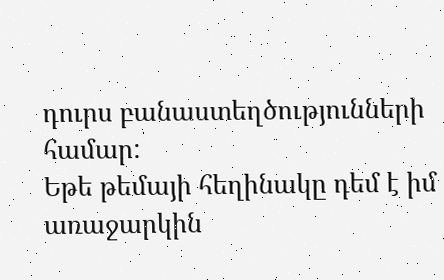դուրս բանաստեղծությունների համար:
Եթե թեմայի հեղինակը դեմ է իմ առաջարկին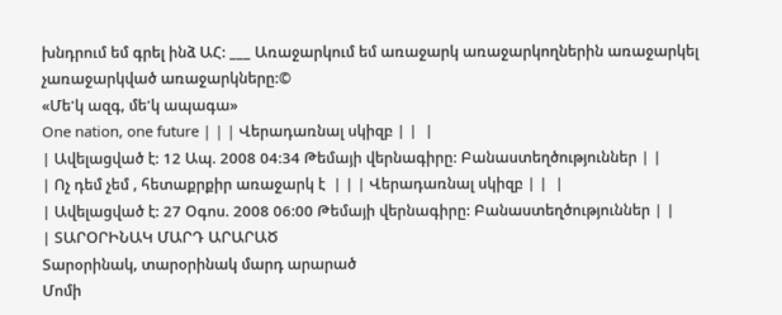խնդրում եմ գրել ինձ ԱՀ: ___ Առաջարկում եմ առաջարկ առաջարկողներին առաջարկել չառաջարկված առաջարկները:©
«Մե'կ ազգ, մե'կ ապագա»
One nation, one future | | | Վերադառնալ սկիզբ | |  |
| Ավելացված է: 12 Ապ. 2008 04:34 Թեմայի վերնագիրը: Բանաստեղծություններ | |
| Ոչ դեմ չեմ , հետաքրքիր առաջարկ է  | | | Վերադառնալ սկիզբ | |  |
| Ավելացված է: 27 Օգոս. 2008 06:00 Թեմայի վերնագիրը: Բանաստեղծություններ | |
| ՏԱՐՕՐԻՆԱԿ ՄԱՐԴ ԱՐԱՐԱԾ
Տարօրինակ, տարօրինակ մարդ արարած
Մոմի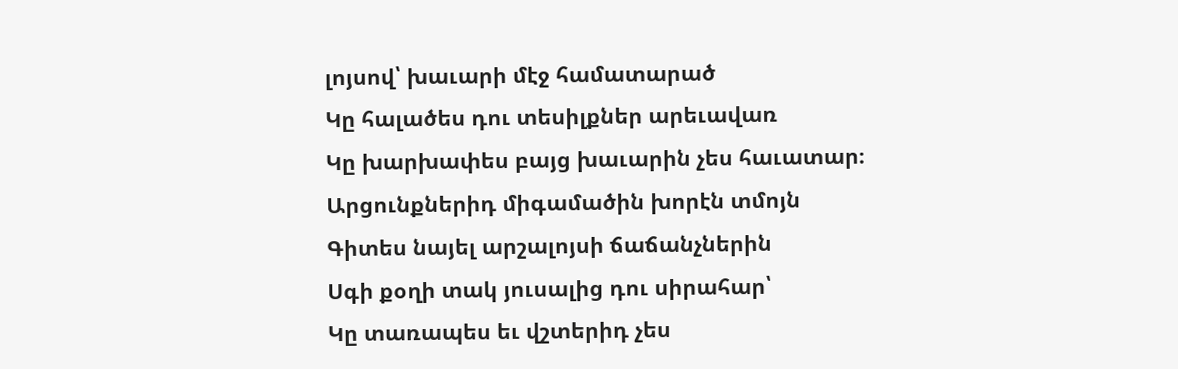լոյսով՝ խաւարի մէջ համատարած
Կը հալածես դու տեսիլքներ արեւավառ
Կը խարխափես բայց խաւարին չես հաւատար։
Արցունքներիդ միգամածին խորէն տմոյն
Գիտես նայել արշալոյսի ճաճանչներին
Սգի քօղի տակ յուսալից դու սիրահար՝
Կը տառապես եւ վշտերիդ չես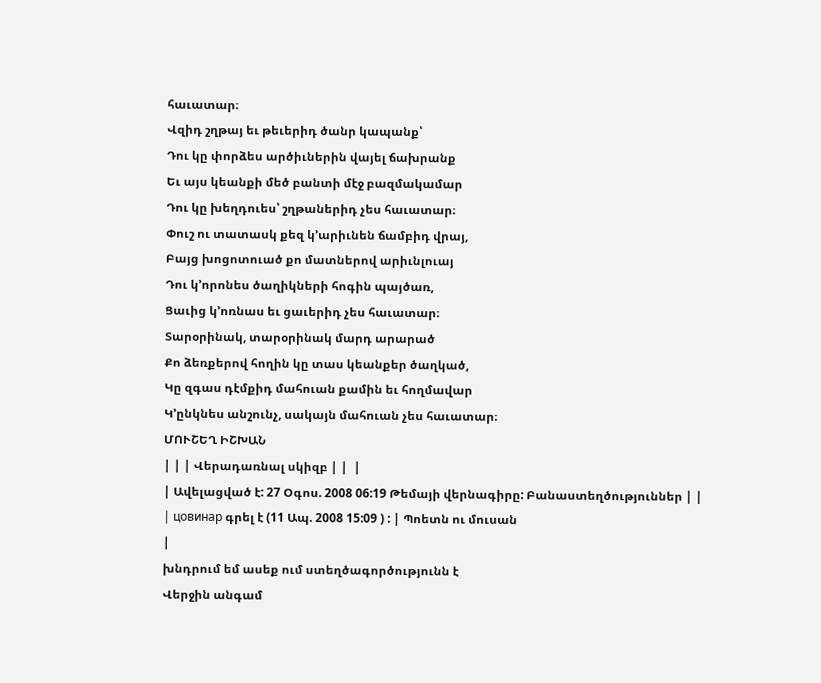հաւատար։
Վզիդ շղթայ եւ թեւերիդ ծանր կապանք՝
Դու կը փորձես արծիւներին վայել ճախրանք
Եւ այս կեանքի մեծ բանտի մէջ բազմակամար
Դու կը խեղդուես՝ շղթաներիդ չես հաւատար։
Փուշ ու տատասկ քեզ կ՚արիւնեն ճամբիդ վրայ,
Բայց խոցոտուած քո մատներով արիւնլուայ
Դու կ՚որոնես ծաղիկների հոգին պայծառ,
Ցաւից կ՚ոռնաս եւ ցաւերիդ չես հաւատար։
Տարօրինակ, տարօրինակ մարդ արարած
Քո ձեռքերով հողին կը տաս կեանքեր ծաղկած,
Կը զգաս դէմքիդ մահուան քամին եւ հողմավար
Կ՚ընկնես անշունչ, սակայն մահուան չես հաւատար։
ՄՈՒՇԵՂ ԻՇԽԱՆ
| | | Վերադառնալ սկիզբ | |  |
| Ավելացված է: 27 Օգոս. 2008 06:19 Թեմայի վերնագիրը: Բանաստեղծություններ | |
| цовинар գրել է (11 Ապ. 2008 15:09 ) : | Պոետն ու մուսան
|
խնդրում եմ ասեք ում ստեղծագործությունն է
Վերջին անգամ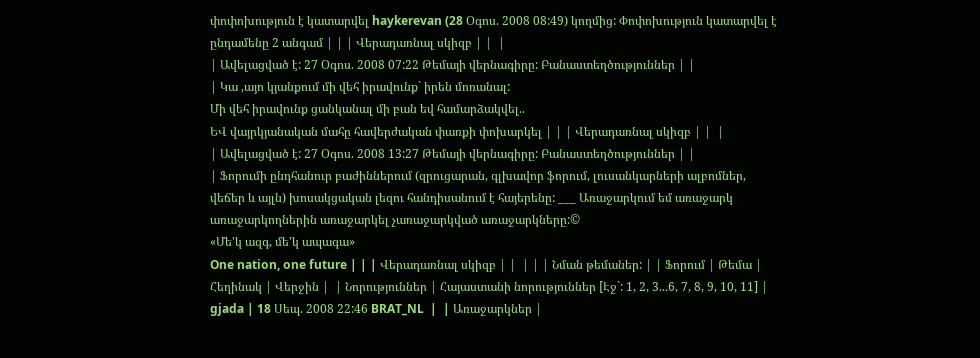փոփոխություն է կատարվել haykerevan (28 Օգոս. 2008 08:49) կողմից: Փոփոխություն կատարվել է ընդամենը 2 անգամ | | | Վերադառնալ սկիզբ | |  |
| Ավելացված է: 27 Օգոս. 2008 07:22 Թեմայի վերնագիրը: Բանաստեղծություններ | |
| Կա ,այո կյանքում մի վեհ իրավունք` իրեն մոռանալ:
Մի վեհ իրավունք ցանկանալ մի բան եվ համարձակվել..
ԵՎ վայրկյանական մահը հավերժական փառքի փոխարկել | | | Վերադառնալ սկիզբ | |  |
| Ավելացված է: 27 Օգոս. 2008 13:27 Թեմայի վերնագիրը: Բանաստեղծություններ | |
| Ֆորումի ընդհանուր բաժիններում (զրուցարան, գլխավոր ֆորում, լուսանկարների ալբոմներ, վեճեր և այլն) խոսակցական լեզու հանդիսանում է հայերենը: ___ Առաջարկում եմ առաջարկ առաջարկողներին առաջարկել չառաջարկված առաջարկները:©
«Մե'կ ազգ, մե'կ ապագա»
One nation, one future | | | Վերադառնալ սկիզբ | |  | | | Նման թեմաներ: | | Ֆորում | Թեմա | Հեղինակ | Վերջին |  | Նորություններ | Հայաստանի նորություններ [Էջ`: 1, 2, 3...6, 7, 8, 9, 10, 11] | gjada | 18 Սեպ. 2008 22:46 BRAT_NL  |  | Առաջարկներ |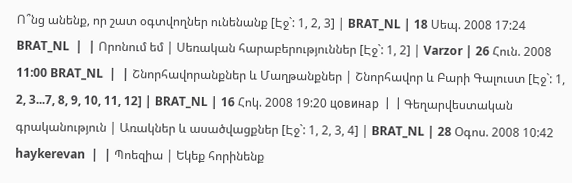Ո՞նց անենք, որ շատ օգտվողներ ունենանք [Էջ`: 1, 2, 3] | BRAT_NL | 18 Սեպ. 2008 17:24 BRAT_NL  |  | Որոնում եմ | Սեռական հարաբերություններ [Էջ`: 1, 2] | Varzor | 26 Հուն. 2008 11:00 BRAT_NL  |  | Շնորհավորանքներ և Մաղթանքներ | Շնորհավոր և Բարի Գալուստ [Էջ`: 1, 2, 3...7, 8, 9, 10, 11, 12] | BRAT_NL | 16 Հոկ. 2008 19:20 цовинар  |  | Գեղարվեստական գրականություն | Առակներ և ասածվացքներ [Էջ`: 1, 2, 3, 4] | BRAT_NL | 28 Օգոս. 2008 10:42 haykerevan  |  | Պոեզիա | Եկեք հորինենք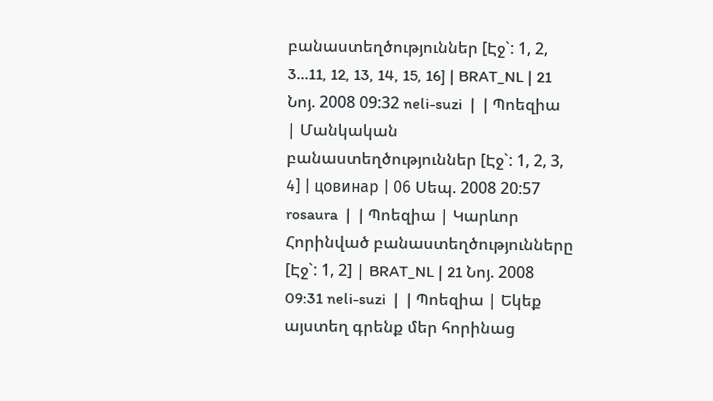բանաստեղծություններ [Էջ`: 1, 2, 3...11, 12, 13, 14, 15, 16] | BRAT_NL | 21 Նոյ. 2008 09:32 neli-suzi  |  | Պոեզիա | Մանկական բանաստեղծություններ [Էջ`: 1, 2, 3, 4] | цовинар | 06 Սեպ. 2008 20:57 rosaura  |  | Պոեզիա | Կարևոր Հորինված բանաստեղծությունները [Էջ`: 1, 2] | BRAT_NL | 21 Նոյ. 2008 09:31 neli-suzi  |  | Պոեզիա | Եկեք այստեղ գրենք մեր հորինաց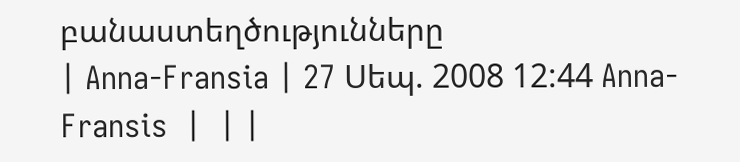բանաստեղծությունները
| Anna-Fransia | 27 Սեպ. 2008 12:44 Anna-Fransis  |  | |